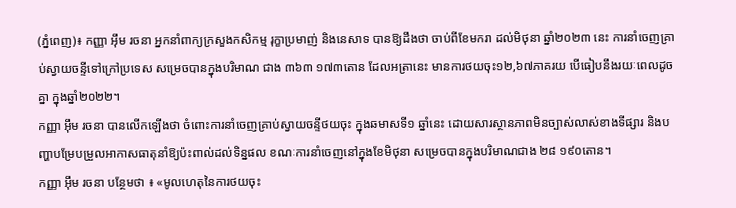(ភ្នំពេញ)៖ កញ្ញា អ៊ឹម រចនា អ្នកនាំពាក្យក្រសួងកសិកម្ម រុក្ខាប្រមាញ់ និងនេសាទ បានឱ្យដឹងថា ចាប់ពីខែមករា ដល់មិថុនា ឆ្នាំ២០២៣ នេះ ការនាំចេញគ្រាប់ស្វាយចន្ទីទៅក្រៅប្រទេស សម្រេចបានក្នុងបរិមាណ ជាង ៣៦៣ ១៧៣តោន ដែលអត្រានេះ មានការថយចុះ១២,៦៧ភាគរយ បើធៀបនឹងរយៈពេលដូចគ្នា ក្នុងឆ្នាំ២០២២។
កញ្ញា អ៊ឹម រចនា បានលើកឡើងថា ចំពោះការនាំចេញគ្រាប់ស្វាយចន្ទីថយចុះ ក្នុងឆមាសទី១ ឆ្នាំនេះ ដោយសារស្ថានភាពមិនច្បាស់លាស់ខាងទីផ្សារ និងបញ្ហាបម្រែបម្រួលអាកាសធាតុនាំឱ្យប៉ះពាល់ដល់ទិន្នផល ខណៈការនាំចេញនៅក្នុងខែមិថុនា សម្រេចបានក្នុងបរិមាណជាង ២៨ ១៩០តោន។
កញ្ញា អ៊ឹម រចនា បន្ថែមថា ៖ «មូលហេតុនៃការថយចុះ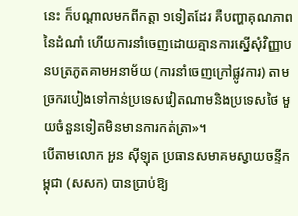នេះ ក៏បណ្តាលមកពីកត្តា ១ទៀតដែរ គឺបញ្ហាគុណភាពនៃដំណាំ ហើយការនាំចេញដោយគ្មានការស្នើសុំវិញ្ញាបនបត្រភូតគាមអនាម័យ (ការនាំចេញក្រៅផ្លូវការ) តាមច្រករបៀងទៅកាន់ប្រទេសវៀតណាមនិងប្រទេសថៃ មួយចំនួនទៀតមិនមានការកត់ត្រា»។
បើតាមលោក អួន ស៊ីឡុត ប្រធានសមាគមស្វាយចន្ទីកម្ពុជា (សសក) បានប្រាប់ឱ្យ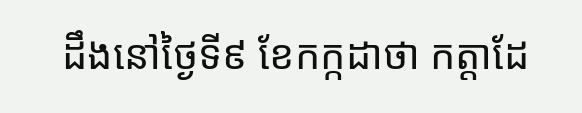ដឹងនៅថ្ងៃទី៩ ខែកក្កដាថា កត្តាដែ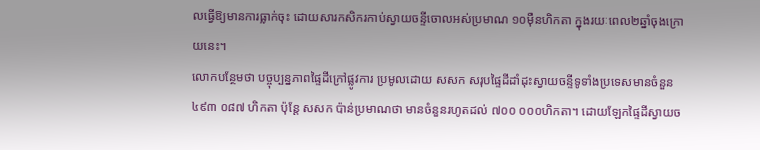លធ្វើឱ្យមានការធ្លាក់ចុះ ដោយសារកសិករកាប់ស្វាយចន្ទីចោលអស់ប្រមាណ ១០ម៉ឺនហិកតា ក្នុងរយៈពេល២ឆ្នាំចុងក្រោយនេះ។
លោកបន្ថែមថា បច្ចុប្បន្នភាពផ្ទៃដីក្រៅផ្លូវការ ប្រមូលដោយ សសក សរុបផ្ទៃដីដាំដុះស្វាយចន្ទីទូទាំងប្រទេសមានចំនួន ៤៩៣ ០៨៧ ហិកតា ប៉ុន្តែ សសក ប៉ាន់ប្រមាណថា មានចំនួនរហូតដល់ ៧០០ ០០០ហិកតា។ ដោយឡែកផ្ទៃដីស្វាយច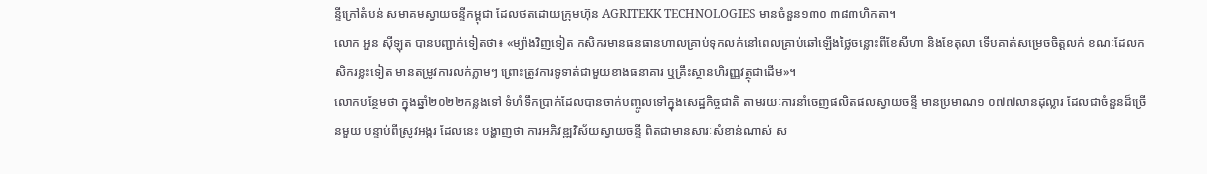ន្ទីក្រៅតំបន់ សមាគមស្វាយចន្ទីកម្ពុជា ដែលថតដោយក្រុមហ៊ុន AGRITEKK TECHNOLOGIES មានចំនួន១៣០ ៣៨៣ហិកតា។
លោក អួន ស៊ីឡុត បានបញ្ជាក់ទៀតថា៖ «ម្យ៉ាងវិញទៀត កសិករមានធនធានហាលគ្រាប់ទុកលក់នៅពេលគ្រាប់ឆៅឡើងថ្លៃចន្លោះពីខែសីហា និងខែតុលា ទើបគាត់សម្រេចចិត្តលក់ ខណៈដែលកសិករខ្លះទៀត មានតម្រូវការលក់ភ្លាមៗ ព្រោះត្រូវការទូទាត់ជាមួយខាងធនាគារ ឬគ្រឹះស្ថានហិរញ្ញវត្ថុជាដើម»។
លោកបន្ថែមថា ក្នុងឆ្នាំ២០២២កន្លងទៅ ទំហំទឹកប្រាក់ដែលបានចាក់បញ្ចូលទៅក្នុងសេដ្ឋកិច្ចជាតិ តាមរយៈការនាំចេញផលិតផលស្វាយចន្ទី មានប្រមាណ១ ០៧៧លានដុល្លារ ដែលជាចំនួនដ៏ច្រើនមួយ បន្ទាប់ពីស្រូវអង្ករ ដែលនេះ បង្ហាញថា ការអភិវឌ្ឍវិស័យស្វាយចន្ទី ពិតជាមានសារៈសំខាន់ណាស់ ស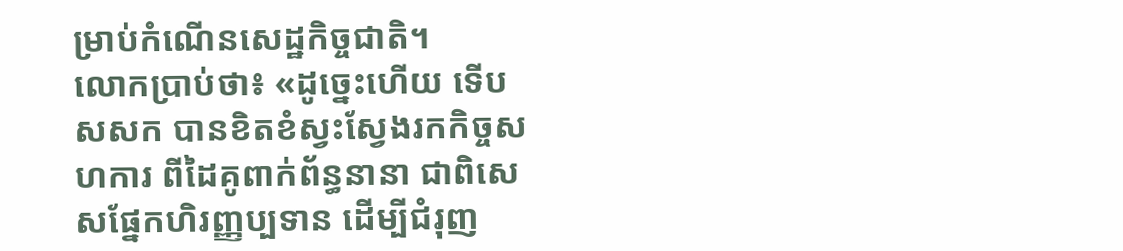ម្រាប់កំណើនសេដ្ឋកិច្ចជាតិ។
លោកប្រាប់ថា៖ «ដូច្នេះហើយ ទើបសសក បានខិតខំស្វះស្វែងរកកិច្ចសហការ ពីដៃគូពាក់ព័ន្ធនានា ជាពិសេសផ្នែកហិរញ្ញប្បទាន ដើម្បីជំរុញ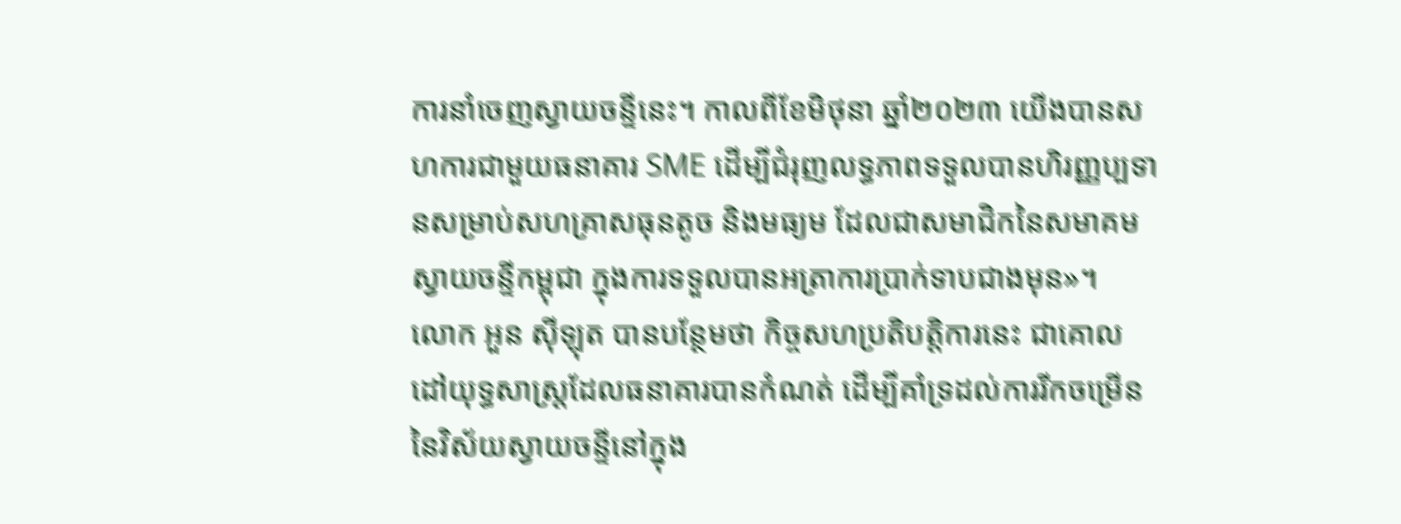ការនាំចេញស្វាយចន្ទីនេះ។ កាលពីខែមិថុនា ឆ្នាំ២០២៣ យើងបានសហការជាមួយធនាគារ SME ដើម្បីជំរុញលទ្ធភាពទទួលបានហិរញ្ញប្បទានសម្រាប់សហគ្រាសធុនតូច និងមធ្យម ដែលជាសមាជិកនៃសមាគមស្វាយចន្ទីកម្ពុជា ក្នុងការទទួលបានអត្រាការប្រាក់ទាបជាងមុន»។
លោក អួន ស៊ីឡុត បានបន្ថែមថា កិច្ចសហប្រតិបតិ្តការនេះ ជាគោលដៅយុទ្ធសាស្រ្តដែលធនាគារបានកំណត់ ដើម្បីគាំទ្រដល់ការរីកចម្រើននៃវិស័យស្វាយចន្ទីនៅក្នុង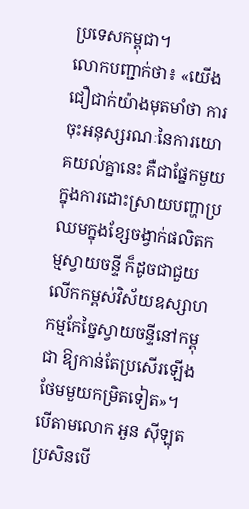ប្រទេសកម្ពុជា។
លោកបញ្ជាក់ថា៖ «យើងជឿជាក់យ៉ាងមុតមាំថា ការចុះអនុស្សរណៈនៃការយោគយល់គ្នានេះ គឺជាផ្នែកមួយក្នុងការដោះស្រាយបញ្ហាប្រឈមក្នុងខ្សែចង្វាក់ផលិតកម្មស្វាយចន្ទី ក៏ដូចជាជួយលើកកម្ពស់វិស័យឧស្សាហកម្មកែច្នៃស្វាយចន្ទីនៅកម្ពុជា ឱ្យកាន់តែប្រសើរឡើងថែមមួយកម្រិតទៀត»។
បើតាមលោក អួន ស៊ីឡុត ប្រសិនបើ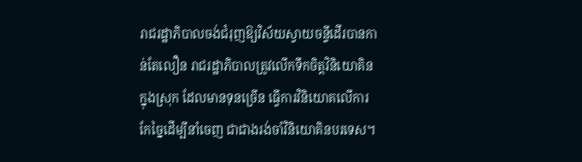រាជរដ្ឋាភិបាលចង់ជំរុញឱ្យវិស័យស្វាយចន្ទីដើរបានកាន់តែលឿន រាជរដ្ឋាភិបាលត្រូវលើកទឹកចិត្តវិនិយោគិនក្នុងស្រុក ដែលមានទុនច្រើន ធ្វើការវិនិយោគលើការកែច្នៃដើម្បីនាំចេញ ជាជាងរង់ចាំវិនិយោគិនបរទេស។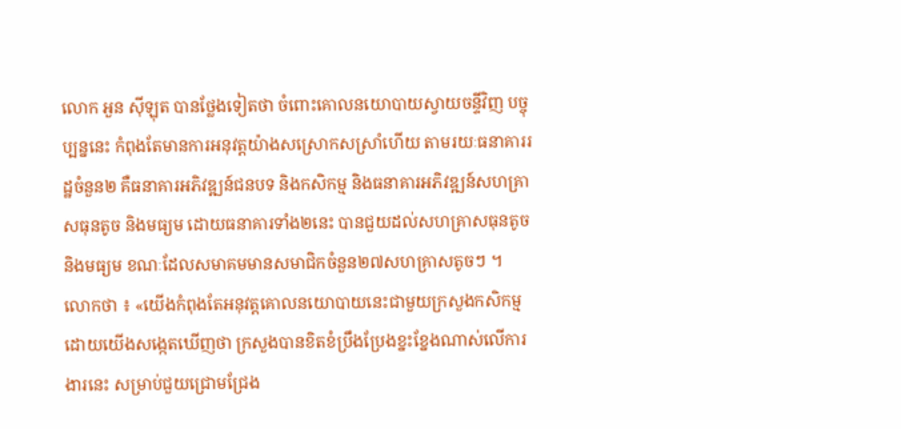លោក អួន ស៊ីឡុត បានថ្លែងទៀតថា ចំពោះគោលនយោបាយស្វាយចន្ទីវិញ បច្ចុប្បន្ននេះ កំពុងតែមានការអនុវត្តយ៉ាងសស្រោកសស្រាំហើយ តាមរយៈធនាគាររដ្ឋចំនួន២ គឺធនាគារអភិវឌ្ឍន៍ជនបទ និងកសិកម្ម និងធនាគារអភិវឌ្ឍន៍សហគ្រាសធុនតូច និងមធ្យម ដោយធនាគារទាំង២នេះ បានជួយដល់សហគ្រាសធុនតូច និងមធ្យម ខណៈដែលសមាគមមានសមាជិកចំនួន២៧សហគ្រាសតូចៗ ។
លោកថា ៖ «យើងកំពុងតែអនុវត្តគោលនយោបាយនេះជាមួយក្រសួងកសិកម្ម ដោយយើងសង្កេតឃើញថា ក្រសួងបានខិតខំប្រឹងប្រែងខ្នះខ្នែងណាស់លើការងារនេះ សម្រាប់ជួយជ្រោមជ្រែង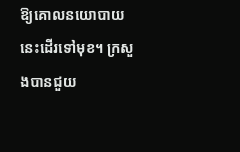ឱ្យគោលនយោបាយនេះដើរទៅមុខ។ ក្រសួងបានជួយ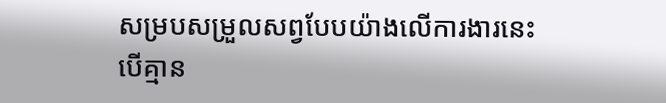សម្របសម្រួលសព្វបែបយ៉ាងលើការងារនេះ បើគ្មាន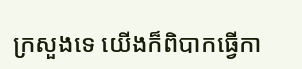ក្រសួងទេ យើងក៏ពិបាកធ្វើកា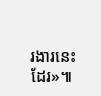រងារនេះដែរ»៕